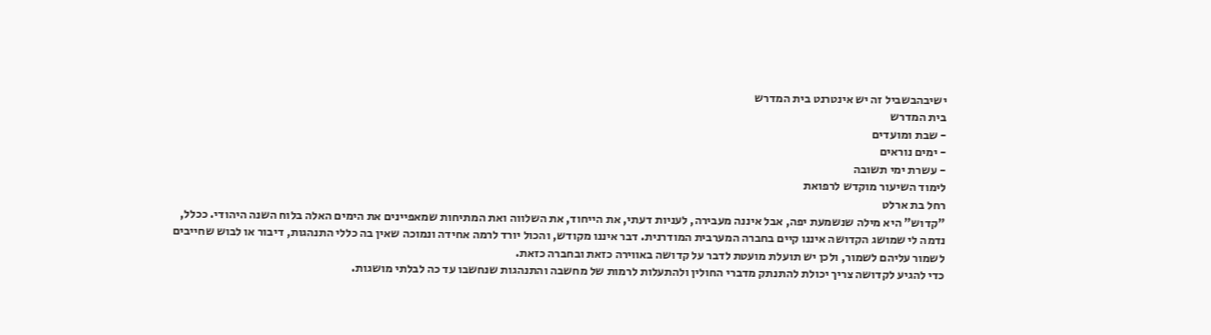ישיבהבשביל זה יש אינטרנט בית המדרש
בית המדרש
- שבת ומועדים
- ימים נוראים
- עשרת ימי תשובה
לימוד השיעור מוקדש לרפואת
רחל בת ארלט
"קדוש" היא מילה שנשמעת יפה, אבל איננה מעבירה, לעניות דעתי, את הייחוד, את השלווה ואת המתיחות שמאפיינים את הימים האלה בלוח השנה היהודי. ככלל, נדמה לי שמושג הקדושה איננו קיים בחברה המערבית המודרנית. דבר איננו מקודש, והכול יורד לרמה אחידה ונמוכה שאין בה כללי התנהגות, דיבור או לבוש שחייבים לשמור עליהם לשמור, ולכן יש תועלת מועטת לדבר על קדושה באווירה כזאת ובחברה כזאת.
כדי להגיע לקדושה צריך יכולת להתנתק מדברי החולין ולהתעלות לרמות של מחשבה והתנהגות שנחשבו עד כה לבלתי מושגות.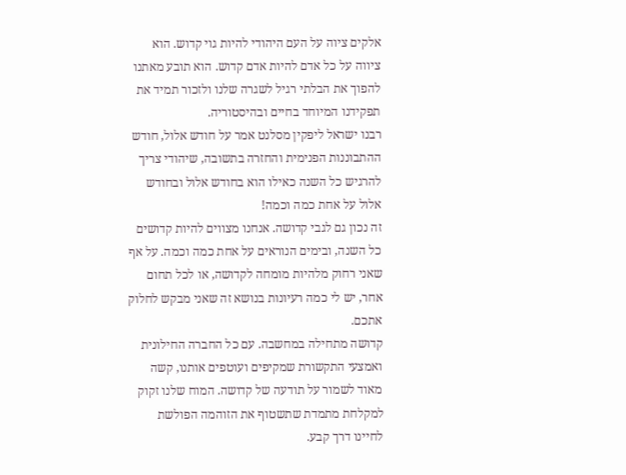אלקים ציוה על העם היהודי להיות גוי קדוש. הוא ציווה על כל אדם להיות אדם קדוש. הוא תובע מאתנו להפוך את הבלתי רגיל לשגרה שלנו ולזכור תמיד את תפקידנו המיוחד בחיים ובהיסטוריה.
רבנו ישראל ליפקין מסלנט אמר על חודש אלול, חודש ההתבוננות הפנימית והחזרה בתשובה, שיהודי צריך להרגיש כל השנה כאילו הוא בחודש אלול ובחודש אלול על אחת כמה וכמה!
זה נכון גם לגבי קדושה. אנחנו מצווים להיות קדושים כל השנה, ובימים הנוראים על אחת כמה וכמה. על אף שאני רחוק מלהיות מומחה לקדושה, או לכל תחום אחר, יש לי כמה רעיונות בנושא זה שאני מבקש לחלוק אתכם.
קדושה מתחילה במחשבה. עם כל החברה החילונית ואמצעי התקשורת שמקיפים ועוטפים אותנו, קשה מאוד לשמור על תודעה של קדושה. המוח שלנו זקוק למקלחת מתמדת שתשטוף את הזוהמה הפולשת לחיינו דרך קבע.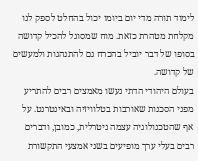לימוד תורה מדי יום ביומו יכול בהחלט לספק לנו מקלחת מטהרת כזאת. מוח שמסוגל להכיל קדושה בסופו של דבר יוביל בהכרח גם להתנהגות ולמעשים של קדושה.
בעולם היהודי הדתי נעשו מאמצים רבים להתריע מפני הסכנות שאורבות בטלוויזיה ובאינטרנט. על אף שהטכנולוגיה עצמה ניטרלית, כמובן, ודברים רבים בעלי ערך מופיעים בשני אמצעי התקשורת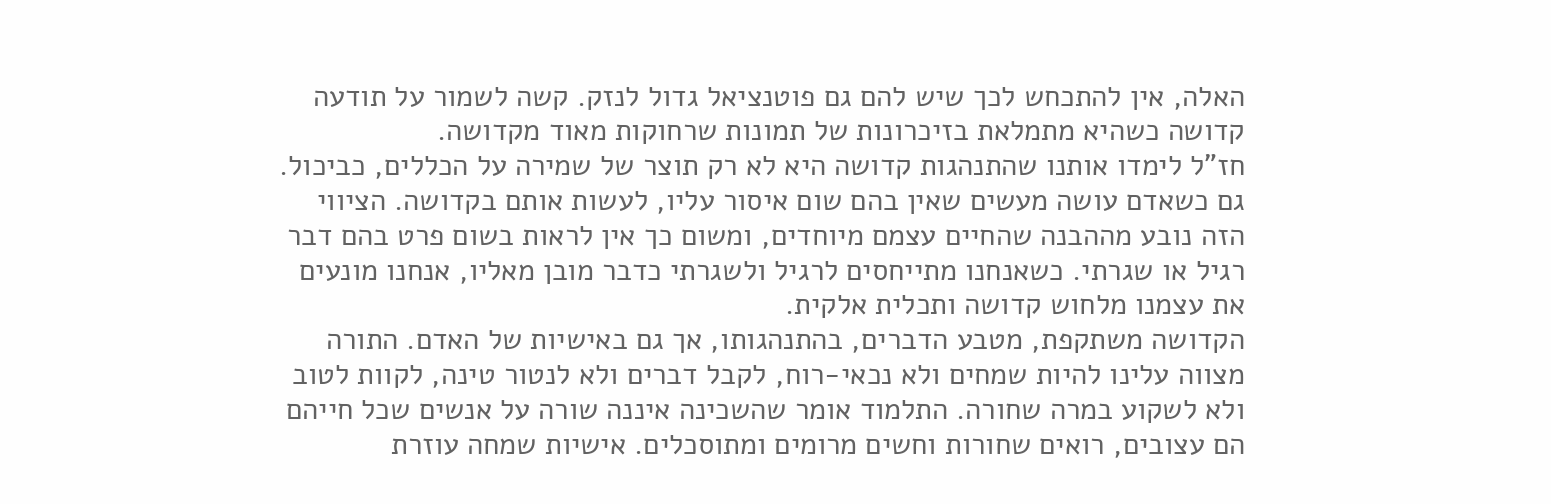האלה, אין להתכחש לכך שיש להם גם פוטנציאל גדול לנזק. קשה לשמור על תודעה קדושה כשהיא מתמלאת בזיכרונות של תמונות שרחוקות מאוד מקדושה.
חז"ל לימדו אותנו שהתנהגות קדושה היא לא רק תוצר של שמירה על הכללים, כביכול. גם כשאדם עושה מעשים שאין בהם שום איסור עליו, לעשות אותם בקדושה. הציווי הזה נובע מההבנה שהחיים עצמם מיוחדים, ומשום כך אין לראות בשום פרט בהם דבר רגיל או שגרתי. כשאנחנו מתייחסים לרגיל ולשגרתי כדבר מובן מאליו, אנחנו מונעים את עצמנו מלחוש קדושה ותכלית אלקית.
הקדושה משתקפת, מטבע הדברים, בהתנהגותו, אך גם באישיות של האדם. התורה מצווה עלינו להיות שמחים ולא נכאי-רוח, לקבל דברים ולא לנטור טינה, לקוות לטוב ולא לשקוע במרה שחורה. התלמוד אומר שהשכינה איננה שורה על אנשים שכל חייהם הם עצובים, רואים שחורות וחשים מרומים ומתוסכלים. אישיות שמחה עוזרת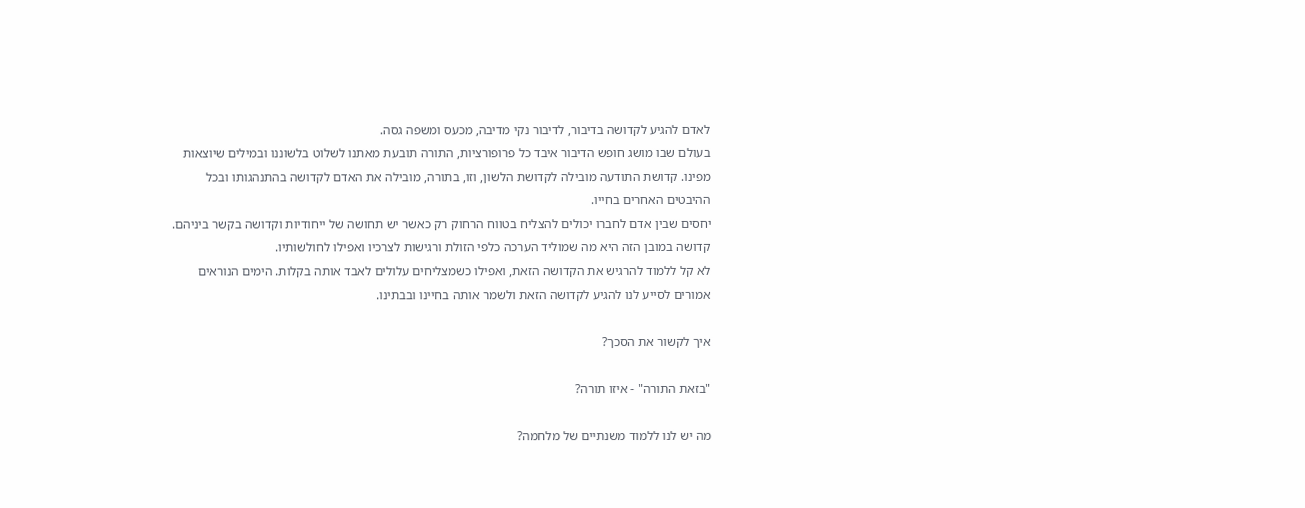לאדם להגיע לקדושה בדיבור, לדיבור נקי מדיבה, מכעס ומשפה גסה.
בעולם שבו מושג חופש הדיבור איבד כל פרופורציות, התורה תובעת מאתנו לשלוט בלשוננו ובמילים שיוצאות מפינו. קדושת התודעה מובילה לקדושת הלשון, וזו, בתורה, מובילה את האדם לקדושה בהתנהגותו ובכל ההיבטים האחרים בחייו.
יחסים שבין אדם לחברו יכולים להצליח בטווח הרחוק רק כאשר יש תחושה של ייחודיות וקדושה בקשר ביניהם. קדושה במובן הזה היא מה שמוליד הערכה כלפי הזולת ורגישות לצרכיו ואפילו לחולשותיו.
לא קל ללמוד להרגיש את הקדושה הזאת, ואפילו כשמצליחים עלולים לאבד אותה בקלות. הימים הנוראים אמורים לסייע לנו להגיע לקדושה הזאת ולשמר אותה בחיינו ובבתינו.

איך לקשור את הסכך?

"בזאת התורה" - איזו תורה?

מה יש לנו ללמוד משנתיים של מלחמה?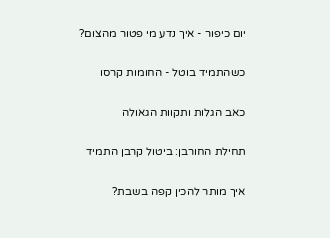יום כיפור - איך נדע מי פטור מהצום?

כשהתמיד בוטל - החומות קרסו

כאב הגלות ותקוות הגאולה

תחילת החורבן: ביטול קרבן התמיד

איך מותר להכין קפה בשבת?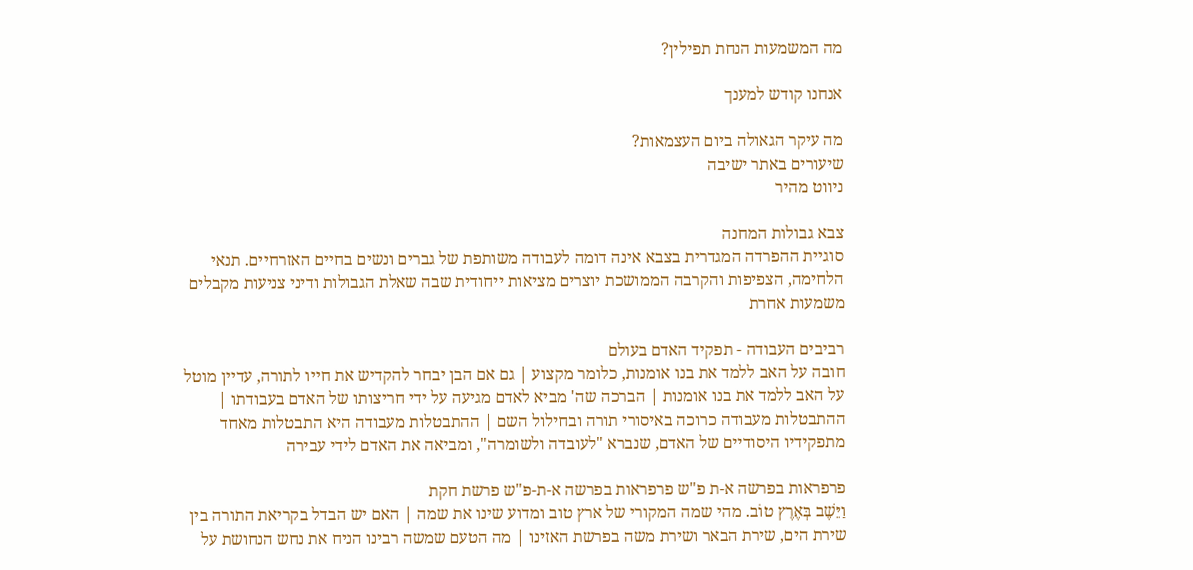מה המשמעות הנחת תפילין?

אנחנו קודש למענך

מה עיקר הגאולה ביום העצמאות?
שיעורים באתר ישיבה
ניווט מהיר

צבא גבולות המחנה
סוגיית ההפרדה המגדרית בצבא אינה דומה לעבודה משותפת של גברים ונשים בחיים האזרחיים. תנאי הלחימה, הצפיפות והקרבה הממושכת יוצרים מציאות ייחודית שבה שאלת הגבולות ודיני צניעות מקבלים משמעות אחרת

רביבים העבודה - תפקיד האדם בעולם
חובה על האב ללמד את בנו אומנות, כלומר מקצוע | גם אם הבן יבחר להקדיש את חייו לתורה, עדיין מוטל על האב ללמד את בנו אומנות | הברכה שה' מביא לאדם מגיעה על ידי חריצותו של האדם בעבודתו | ההתבטלות מעבודה כרוכה באיסורי תורה ובחילול השם | ההתבטלות מעבודה היא התבטלות מאחד מתפקידיו היסודיים של האדם, שנברא "לעובדה ולשומרה", ומביאה את האדם לידי עבירה

פרפראות בפרשה א-ת פ"ש פרפראות בפרשה א-ת-פ"ש פרשת חקת
וַיֵּשֶׁב בְּאֶרֶץ טוֹב. מהי שמה המקורי של ארץ טוב ומדוע שינו את שמה | האם יש הבדל בקריאת התורה בין שירת הים, שירת הבאר ושירת משה בפרשת האזינו | מה הטעם שמשה רבינו הניח את נחש הנחושת על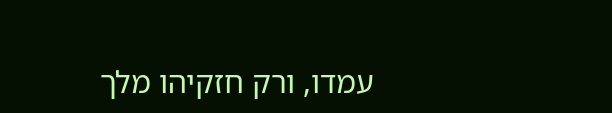עמדו, ורק חזקיהו מלך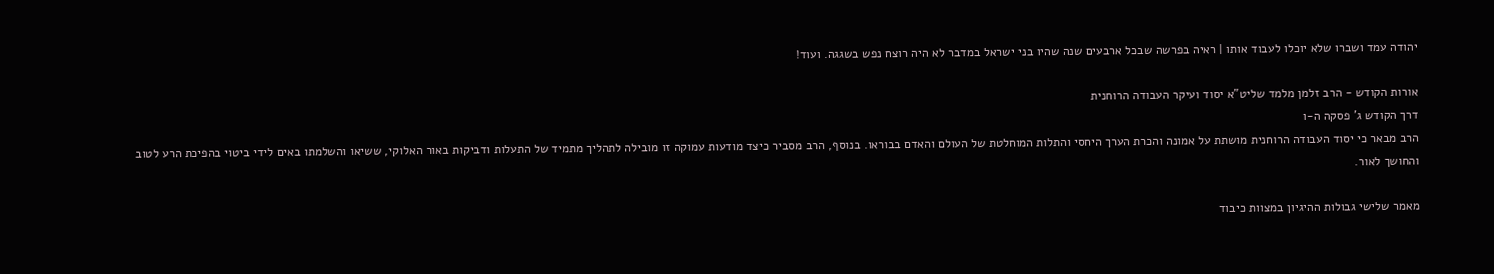יהודה עמד ושברו שלא יוכלו לעבוד אותו | ראיה בפרשה שבכל ארבעים שנה שהיו בני ישראל במדבר לא היה רוצח נפש בשגגה. ועוד!

אורות הקודש - הרב זלמן מלמד שליט"א יסוד ועיקר העבודה הרוחנית
דרך הקודש ג' פסקה ה-ו
הרב מבאר כי יסוד העבודה הרוחנית מושתת על אמונה והכרת הערך היחסי והתלות המוחלטת של העולם והאדם בבוראו. בנוסף, הרב מסביר כיצד מודעות עמוקה זו מובילה לתהליך מתמיד של התעלות ודביקות באור האלוקי, ששיאו והשלמתו באים לידי ביטוי בהפיכת הרע לטוב והחושך לאור.

מאמר שלישי גבולות ההיגיון במצוות כיבוד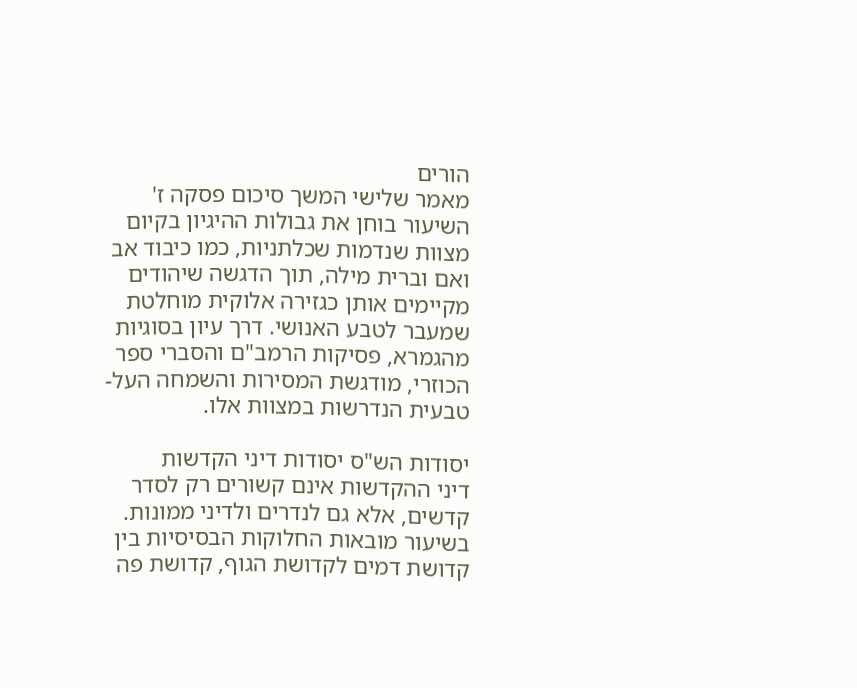הורים
מאמר שלישי המשך סיכום פסקה ז'
השיעור בוחן את גבולות ההיגיון בקיום מצוות שנדמות שכלתניות, כמו כיבוד אב ואם וברית מילה, תוך הדגשה שיהודים מקיימים אותן כגזירה אלוקית מוחלטת שמעבר לטבע האנושי. דרך עיון בסוגיות מהגמרא, פסיקות הרמב"ם והסברי ספר הכוזרי, מודגשת המסירות והשמחה העל-טבעית הנדרשות במצוות אלו.

יסודות הש"ס יסודות דיני הקדשות
דיני ההקדשות אינם קשורים רק לסדר קדשים, אלא גם לנדרים ולדיני ממונות. בשיעור מובאות החלוקות הבסיסיות בין קדושת דמים לקדושת הגוף, קדושת פה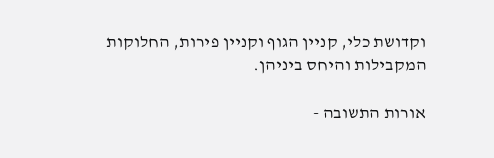וקדושת כלי, קניין הגוף וקניין פירות, החלוקות המקבילות והיחס ביניהן.

אורות התשובה -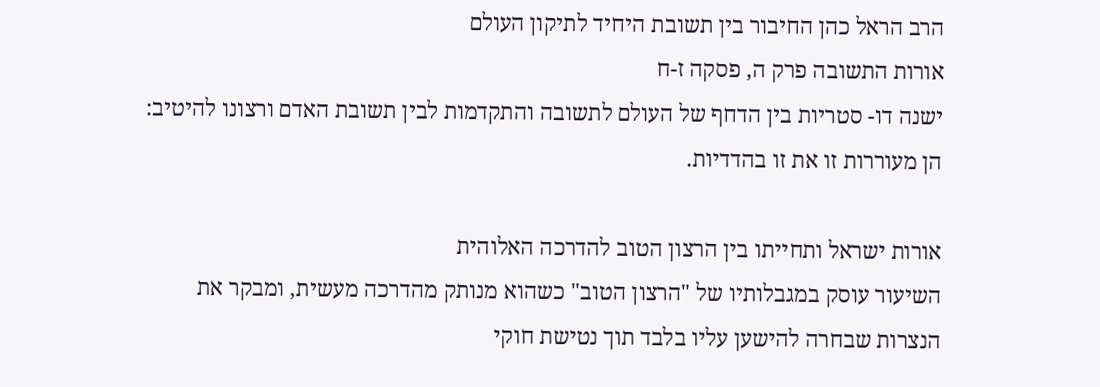הרב הראל כהן החיבור בין תשובת היחיד לתיקון העולם
אורות התשובה פרק ה, פסקה ז-ח
ישנה דו- סטריות בין הדחף של העולם לתשובה והתקדמות לבין תשובת האדם ורצונו להיטיב: הן מעוררות זו את זו בהדדיות.

אורות ישראל ותחייתו בין הרצון הטוב להדרכה האלוהית
השיעור עוסק במגבלותיו של "הרצון הטוב" כשהוא מנותק מהדרכה מעשית, ומבקר את הנצרות שבחרה להישען עליו בלבד תוך נטישת חוקי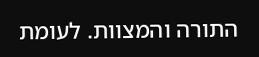התורה והמצוות. לעומת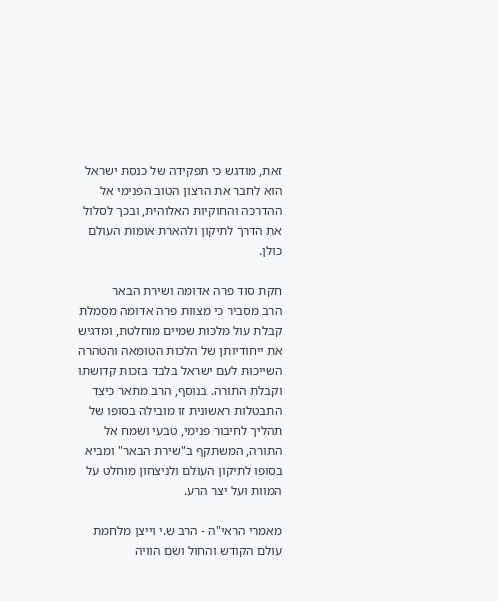זאת, מודגש כי תפקידה של כנסת ישראל הוא לחבר את הרצון הטוב הפנימי אל ההדרכה והחוקיות האלוהית, ובכך לסלול את הדרך לתיקון ולהארת אומות העולם כולן.

חקת סוד פרה אדומה ושירת הבאר
הרב מסביר כי מצוות פרה אדומה מסמלת קבלת עול מלכות שמיים מוחלטת, ומדגיש את ייחודיותן של הלכות הטומאה והטהרה השייכות לעם ישראל בלבד בזכות קדושתו וקבלת התורה. בנוסף, הרב מתאר כיצד התבטלות ראשונית זו מובילה בסופו של תהליך לחיבור פנימי, טבעי ושמח אל התורה, המשתקף ב"שירת הבאר" ומביא בסופו לתיקון העולם ולניצחון מוחלט על המוות ועל יצר הרע.

מאמרי הראי"ה - הרב ש.י וייצן מלחמת עולם הקודש והחול ושם הוויה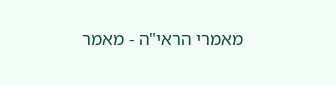מאמרי הראי"ה - מאמר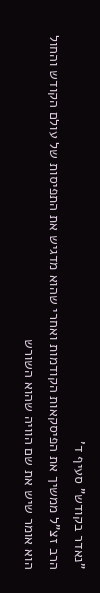"נאדר בקודש" סעיף ד'
הרב זצ"ל ממשיך את הפיסקאות הקודמות ואחרי שהוא מדגיש את התפיסות של עולם הקודש והחול הוא אומר שיש את שם הוויה שהוא השורש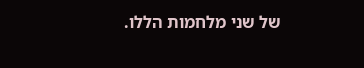של שני מלחמות הללו.